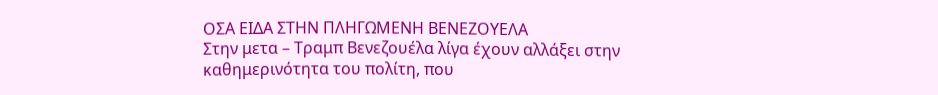ΟΣΑ ΕΙΔΑ ΣΤΗΝ ΠΛΗΓΩΜΕΝΗ ΒΕΝΕΖΟΥΕΛΑ
Στην μετα – Τραμπ Βενεζουέλα λίγα έχουν αλλάξει στην καθημερινότητα του πολίτη, που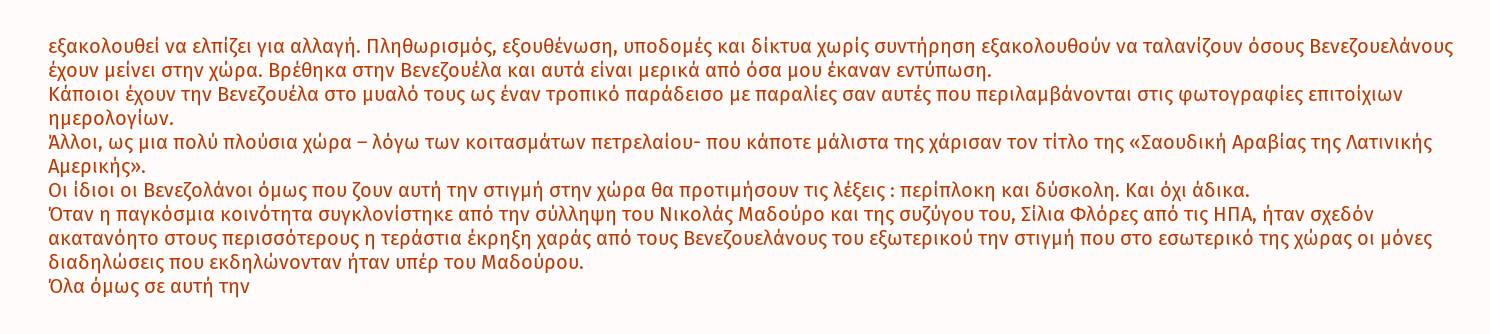εξακολουθεί να ελπίζει για αλλαγή. Πληθωρισμός, εξουθένωση, υποδομές και δίκτυα χωρίς συντήρηση εξακολουθούν να ταλανίζουν όσους Βενεζουελάνους έχουν μείνει στην χώρα. Βρέθηκα στην Βενεζουέλα και αυτά είναι μερικά από όσα μου έκαναν εντύπωση.
Κάποιοι έχουν την Βενεζουέλα στο μυαλό τους ως έναν τροπικό παράδεισο με παραλίες σαν αυτές που περιλαμβάνονται στις φωτογραφίες επιτοίχιων ημερολογίων.
Άλλοι, ως μια πολύ πλούσια χώρα – λόγω των κοιτασμάτων πετρελαίου- που κάποτε μάλιστα της χάρισαν τον τίτλο της «Σαουδική Αραβίας της Λατινικής Αμερικής».
Οι ίδιοι οι Βενεζολάνοι όμως που ζουν αυτή την στιγμή στην χώρα θα προτιμήσουν τις λέξεις : περίπλοκη και δύσκολη. Και όχι άδικα.
Όταν η παγκόσμια κοινότητα συγκλονίστηκε από την σύλληψη του Νικολάς Μαδούρο και της συζύγου του, Σίλια Φλόρες από τις ΗΠΑ, ήταν σχεδόν ακατανόητο στους περισσότερους η τεράστια έκρηξη χαράς από τους Βενεζουελάνους του εξωτερικού την στιγμή που στο εσωτερικό της χώρας οι μόνες διαδηλώσεις που εκδηλώνονταν ήταν υπέρ του Μαδούρου.
Όλα όμως σε αυτή την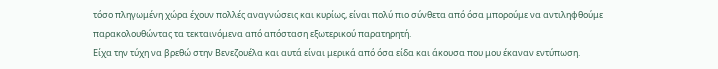τόσο πληγωμένη χώρα έχουν πολλές αναγνώσεις και κυρίως, είναι πολύ πιο σύνθετα από όσα μπορούμε να αντιληφθούμε παρακολουθώντας τα τεκταινόμενα από απόσταση εξωτερικού παρατηρητή.
Είχα την τύχη να βρεθώ στην Βενεζουέλα και αυτά είναι μερικά από όσα είδα και άκουσα που μου έκαναν εντύπωση.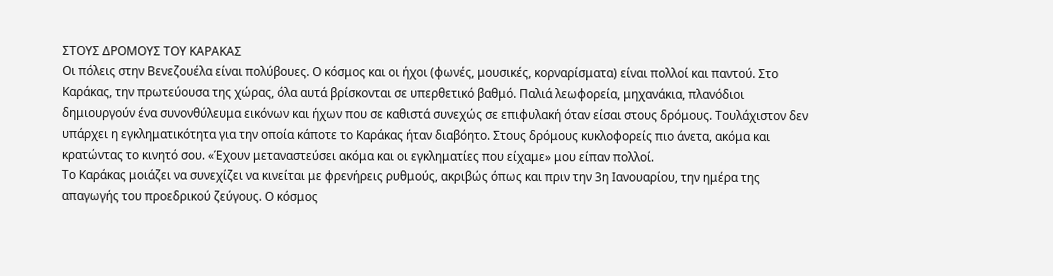ΣΤΟΥΣ ΔΡΟΜΟΥΣ ΤΟΥ ΚΑΡΑΚΑΣ
Οι πόλεις στην Βενεζουέλα είναι πολύβουες. Ο κόσμος και οι ήχοι (φωνές, μουσικές, κορναρίσματα) είναι πολλοί και παντού. Στο Καράκας, την πρωτεύουσα της χώρας, όλα αυτά βρίσκονται σε υπερθετικό βαθμό. Παλιά λεωφορεία, μηχανάκια, πλανόδιοι δημιουργούν ένα συνονθύλευμα εικόνων και ήχων που σε καθιστά συνεχώς σε επιφυλακή όταν είσαι στους δρόμους. Τουλάχιστον δεν υπάρχει η εγκληματικότητα για την οποία κάποτε το Καράκας ήταν διαβόητο. Στους δρόμους κυκλοφορείς πιο άνετα, ακόμα και κρατώντας το κινητό σου. «Έχουν μεταναστεύσει ακόμα και οι εγκληματίες που είχαμε» μου είπαν πολλοί.
Το Καράκας μοιάζει να συνεχίζει να κινείται με φρενήρεις ρυθμούς, ακριβώς όπως και πριν την 3η Ιανουαρίου, την ημέρα της απαγωγής του προεδρικού ζεύγους. Ο κόσμος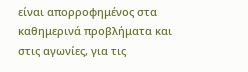είναι απορροφημένος στα καθημερινά προβλήματα και στις αγωνίες, για τις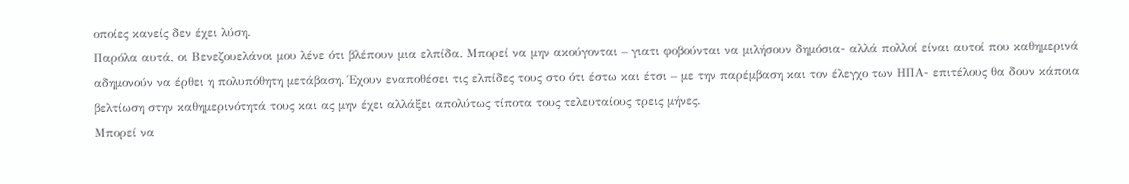οποίες κανείς δεν έχει λύση.
Παρόλα αυτά, οι Βενεζουελάνοι μου λένε ότι βλέπουν μια ελπίδα. Μπορεί να μην ακούγονται – γιατι φοβούνται να μιλήσουν δημόσια- αλλά πολλοί είναι αυτοί που καθημερινά αδημονούν να έρθει η πολυπόθητη μετάβαση. Έχουν εναποθέσει τις ελπίδες τους στο ότι έστω και έτσι – με την παρέμβαση και τον έλεγχο των ΗΠΑ- επιτέλους θα δουν κάποια βελτίωση στην καθημερινότητά τους και ας μην έχει αλλάξει απολύτως τίποτα τους τελευταίους τρεις μήνες.
Μπορεί να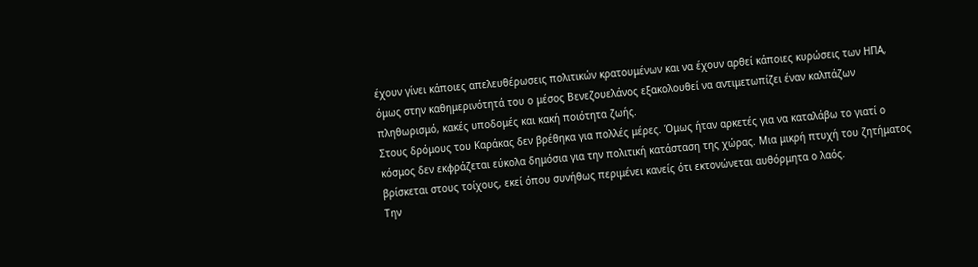έχουν γίνει κάποιες απελευθέρωσεις πολιτικών κρατουμένων και να έχουν αρθεί κάποιες κυρώσεις των ΗΠΑ, όμως στην καθημερινότητά του ο μέσος Βενεζουελάνος εξακολουθεί να αντιμετωπίζει έναν καλπάζων πληθωρισμό, κακές υποδομές και κακή ποιότητα ζωής.
Στους δρόμους του Καράκας δεν βρέθηκα για πολλές μέρες. Όμως ήταν αρκετές για να καταλάβω το γιατί ο κόσμος δεν εκφράζεται εύκολα δημόσια για την πολιτική κατάσταση της χώρας. Μια μικρή πτυχή του ζητήματος βρίσκεται στους τοίχους, εκεί όπου συνήθως περιμένει κανείς ότι εκτονώνεται αυθόρμητα ο λαός.
Την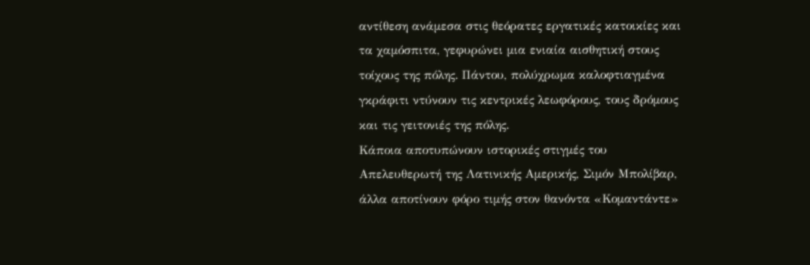αντίθεση ανάμεσα στις θεόρατες εργατικές κατοικίες και τα χαμόσπιτα, γεφυρώνει μια ενιαία αισθητική στους τοίχους της πόλης. Πάντου, πολύχρωμα καλοφτιαγμένα γκράφιτι ντύνουν τις κεντρικές λεωφόρους, τους δρόμους και τις γειτονιές της πόλης.
Κάποια αποτυπώνουν ιστορικές στιγμές του Απελευθερωτή της Λατινικής Αμερικής, Σιμόν Μπολίβαρ, άλλα αποτίνουν φόρο τιμής στον θανόντα «Κομαντάντε»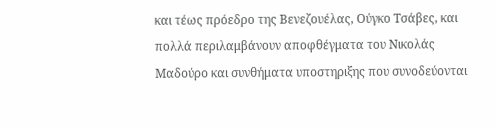και τέως πρόεδρο της Βενεζουέλας, Ούγκο Τσάβες, και πολλά περιλαμβάνουν αποφθέγματα του Νικολάς Μαδούρο και συνθήματα υποστηριξης που συνοδεύονται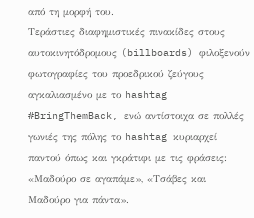από τη μορφή του.
Τεράστιες διαφημιστικές πινακίδες στους αυτοκινητόδρομους (billboards) φιλοξενούν φωτογραφίες του προεδρικού ζεύγους αγκαλιασμένο με το hashtag #BringThemBack, ενώ αντίστοιχα σε πολλές γωνιές της πόλης το hashtag κυριαρχεί παντού όπως και γκράτιφι με τις φράσεις: «Μαδούρο σε αγαπάμε», «Τσάβες και Μαδούρο για πάντα».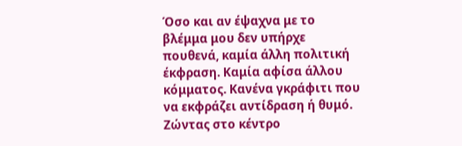Όσο και αν έψαχνα με το βλέμμα μου δεν υπήρχε πουθενά, καμία άλλη πολιτική έκφραση. Καμία αφίσα άλλου κόμματος. Κανένα γκράφιτι που να εκφράζει αντίδραση ή θυμό.
Ζώντας στο κέντρο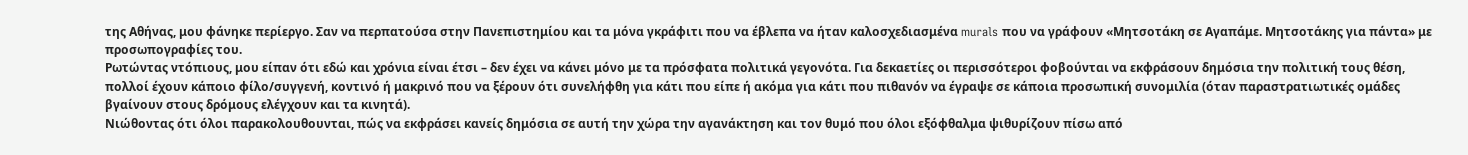της Αθήνας, μου φάνηκε περίεργο. Σαν να περπατούσα στην Πανεπιστημίου και τα μόνα γκράφιτι που να έβλεπα να ήταν καλοσχεδιασμένα murals που να γράφουν «Μητσοτάκη σε Αγαπάμε. Μητσοτάκης για πάντα» με προσωπογραφίες του.
Ρωτώντας ντόπιους, μου είπαν ότι εδώ και χρόνια είναι έτσι – δεν έχει να κάνει μόνο με τα πρόσφατα πολιτικά γεγονότα. Για δεκαετίες οι περισσότεροι φοβούνται να εκφράσουν δημόσια την πολιτική τους θέση, πολλοί έχουν κάποιο φίλο/συγγενή, κοντινό ή μακρινό που να ξέρουν ότι συνελήφθη για κάτι που είπε ή ακόμα για κάτι που πιθανόν να έγραψε σε κάποια προσωπική συνομιλία (όταν παραστρατιωτικές ομάδες βγαίνουν στους δρόμους ελέγχουν και τα κινητά).
Νιώθοντας ότι όλοι παρακολουθουνται, πώς να εκφράσει κανείς δημόσια σε αυτή την χώρα την αγανάκτηση και τον θυμό που όλοι εξόφθαλμα ψιθυρίζουν πίσω από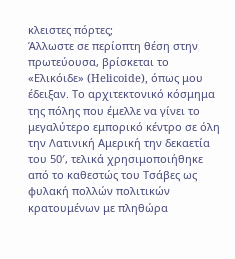κλειστες πόρτες;
Άλλωστε σε περίοπτη θέση στην πρωτεύουσα, βρίσκεται το «Ελικόιδε» (Helicoide), όπως μου έδειξαν. Το αρχιτεκτονικό κόσμημα της πόλης που έμελλε να γίνει το μεγαλύτερο εμπορικό κέντρο σε όλη την Λατινική Αμερική την δεκαετία του 50′, τελικά χρησιμοποιήθηκε από το καθεστώς του Τσάβες ως φυλακή πολλών πολιτικών κρατουμένων με πληθώρα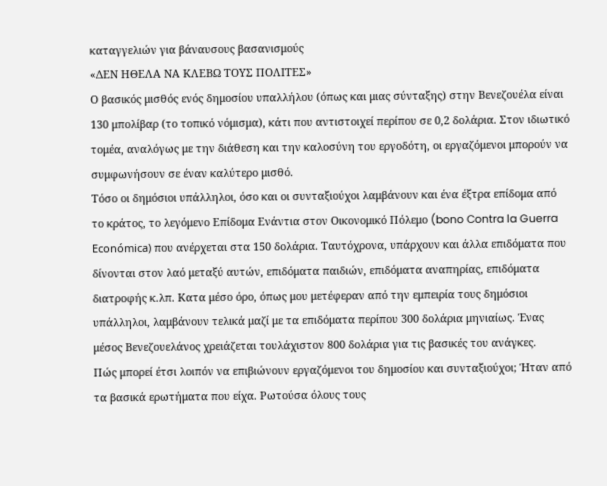καταγγελιών για βάναυσους βασανισμούς
«ΔΕΝ ΗΘΕΛΑ ΝΑ ΚΛΕΒΩ ΤΟΥΣ ΠΟΛΙΤΕΣ»
Ο βασικός μισθός ενός δημοσίου υπαλλήλου (όπως και μιας σύνταξης) στην Βενεζουέλα είναι 130 μπολίβαρ (το τοπικό νόμισμα), κάτι που αντιστοιχεί περίπου σε 0,2 δολάρια. Στον ιδιωτικό τομέα, αναλόγως με την διάθεση και την καλοσύνη του εργοδότη, οι εργαζόμενοι μπορούν να συμφωνήσουν σε έναν καλύτερο μισθό.
Τόσο οι δημόσιοι υπάλληλοι, όσο και οι συνταξιούχοι λαμβάνουν και ένα έξτρα επίδομα από το κράτος, το λεγόμενο Επίδομα Ενάντια στον Οικονομικό Πόλεμο (bono Contra la Guerra Económica) που ανέρχεται στα 150 δολάρια. Ταυτόχρονα, υπάρχουν και άλλα επιδόματα που δίνονται στον λαό μεταξύ αυτών, επιδόματα παιδιών, επιδόματα αναπηρίας, επιδόματα διατροφής κ.λπ. Κατα μέσο όρο, όπως μου μετέφεραν από την εμπειρία τους δημόσιοι υπάλληλοι, λαμβάνουν τελικά μαζί με τα επιδόματα περίπου 300 δολάρια μηνιαίως. Ένας μέσος Βενεζουελάνος χρειάζεται τουλάχιστον 800 δολάρια για τις βασικές του ανάγκες.
Πώς μπορεί έτσι λοιπόν να επιβιώνουν εργαζόμενοι του δημοσίου και συνταξιούχοι; Ήταν από τα βασικά ερωτήματα που είχα. Ρωτούσα όλους τους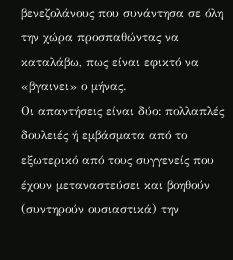βενεζολάνους που συνάντησα σε όλη την χώρα προσπαθώντας να καταλάβω, πως είναι εφικτό να «βγαινει» ο μήνας.
Οι απαντήσεις είναι δύο: πολλαπλές δουλειές ή εμβάσματα από το εξωτερικό από τους συγγενείς που έχουν μεταναστεύσει και βοηθούν (συντηρούν ουσιαστικά) την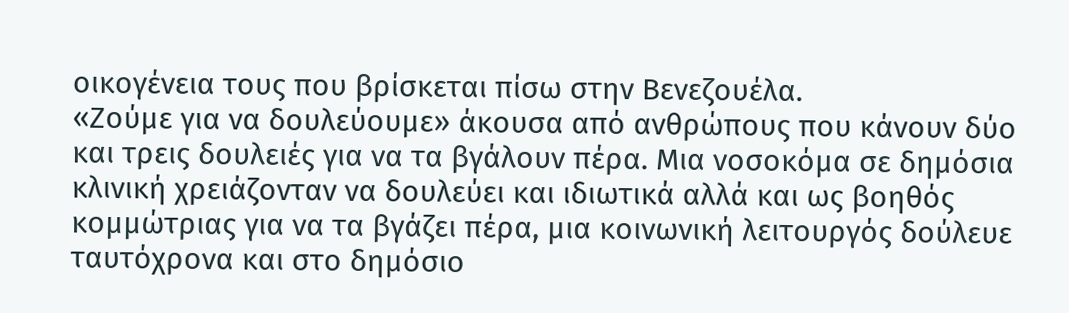οικογένεια τους που βρίσκεται πίσω στην Βενεζουέλα.
«Ζούμε για να δουλεύουμε» άκουσα από ανθρώπους που κάνουν δύο και τρεις δουλειές για να τα βγάλουν πέρα. Μια νοσοκόμα σε δημόσια κλινική χρειάζονταν να δουλεύει και ιδιωτικά αλλά και ως βοηθός κομμώτριας για να τα βγάζει πέρα, μια κοινωνική λειτουργός δούλευε ταυτόχρονα και στο δημόσιο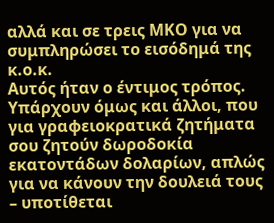αλλά και σε τρεις ΜΚΟ για να συμπληρώσει το εισόδημά της κ.ο.κ.
Αυτός ήταν ο έντιμος τρόπος. Υπάρχουν όμως και άλλοι, που για γραφειοκρατικά ζητήματα σου ζητούν δωροδοκία εκατοντάδων δολαρίων, απλώς για να κάνουν την δουλειά τους – υποτίθεται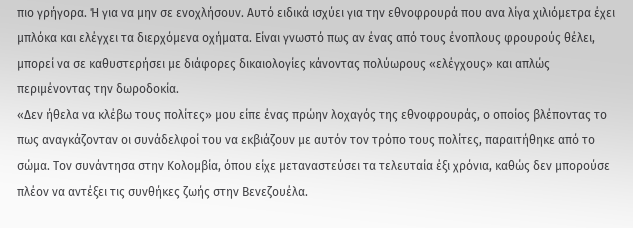πιο γρήγορα. Ή για να μην σε ενοχλήσουν. Αυτό ειδικά ισχύει για την εθνοφρουρά που ανα λίγα χιλιόμετρα έχει μπλόκα και ελέγχει τα διερχόμενα οχήματα. Είναι γνωστό πως αν ένας από τους ένοπλους φρουρούς θέλει, μπορεί να σε καθυστερήσει με διάφορες δικαιολογίες κάνοντας πολύωρους «ελέγχους» και απλώς περιμένοντας την δωροδοκία.
«Δεν ήθελα να κλέβω τους πολίτες» μου είπε ένας πρώην λοχαγός της εθνοφρουράς, ο οποίος βλέποντας το πως αναγκάζονταν οι συνάδελφοί του να εκβιάζουν με αυτόν τον τρόπο τους πολίτες, παραιτήθηκε από το σώμα. Τον συνάντησα στην Κολομβία, όπου είχε μεταναστεύσει τα τελευταία έξι χρόνια, καθώς δεν μπορούσε πλέον να αντέξει τις συνθήκες ζωής στην Βενεζουέλα.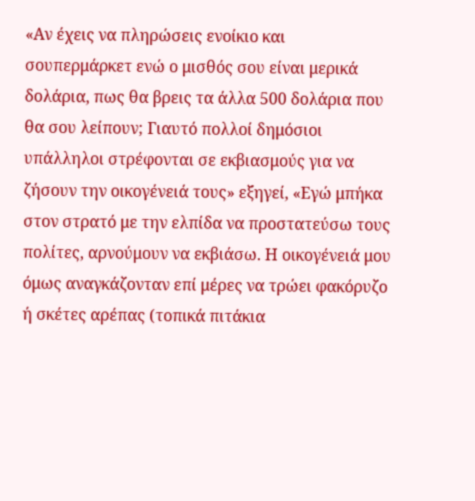«Αν έχεις να πληρώσεις ενοίκιο και σουπερμάρκετ ενώ ο μισθός σου είναι μερικά δολάρια, πως θα βρεις τα άλλα 500 δολάρια που θα σου λείπουν; Γιαυτό πολλοί δημόσιοι υπάλληλοι στρέφονται σε εκβιασμούς για να ζήσουν την οικογένειά τους» εξηγεί, «Εγώ μπήκα στον στρατό με την ελπίδα να προστατεύσω τους πολίτες, αρνούμουν να εκβιάσω. Η οικογένειά μου όμως αναγκάζονταν επί μέρες να τρώει φακόρυζο ή σκέτες αρέπας (τοπικά πιτάκια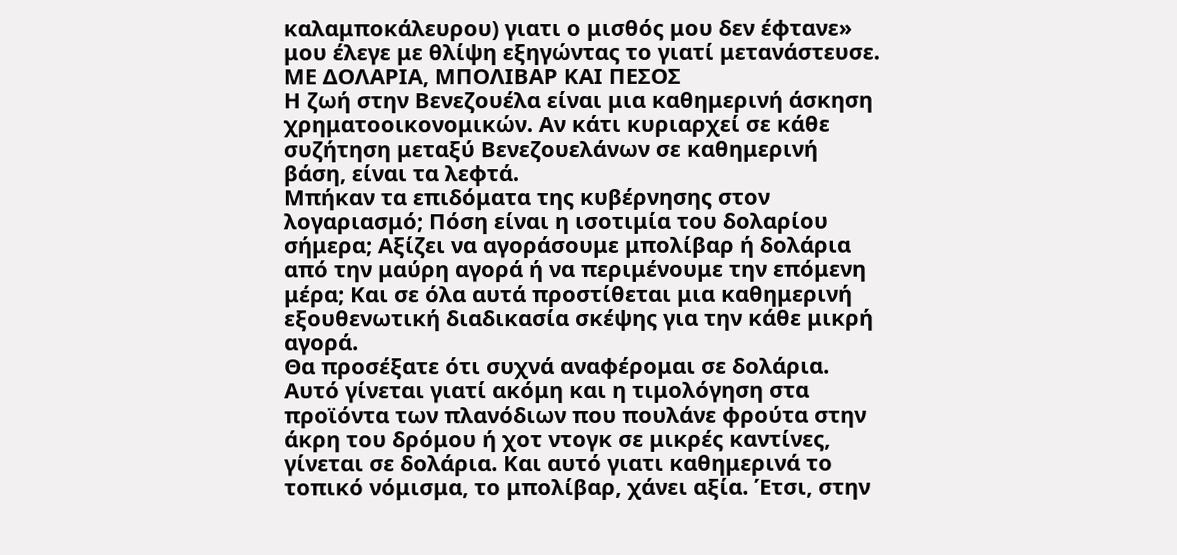καλαμποκάλευρου) γιατι ο μισθός μου δεν έφτανε» μου έλεγε με θλίψη εξηγώντας το γιατί μετανάστευσε.
ΜΕ ΔΟΛΑΡΙΑ, ΜΠΟΛΙΒΑΡ ΚΑΙ ΠΕΣΟΣ
Η ζωή στην Βενεζουέλα είναι μια καθημερινή άσκηση χρηματοοικονομικών. Αν κάτι κυριαρχεί σε κάθε συζήτηση μεταξύ Βενεζουελάνων σε καθημερινή βάση, είναι τα λεφτά.
Μπήκαν τα επιδόματα της κυβέρνησης στον λογαριασμό; Πόση είναι η ισοτιμία του δολαρίου σήμερα; Αξίζει να αγοράσουμε μπολίβαρ ή δολάρια από την μαύρη αγορά ή να περιμένουμε την επόμενη μέρα; Και σε όλα αυτά προστίθεται μια καθημερινή εξουθενωτική διαδικασία σκέψης για την κάθε μικρή αγορά.
Θα προσέξατε ότι συχνά αναφέρομαι σε δολάρια. Αυτό γίνεται γιατί ακόμη και η τιμολόγηση στα προϊόντα των πλανόδιων που πουλάνε φρούτα στην άκρη του δρόμου ή χοτ ντογκ σε μικρές καντίνες, γίνεται σε δολάρια. Και αυτό γιατι καθημερινά το τοπικό νόμισμα, το μπολίβαρ, χάνει αξία. Έτσι, στην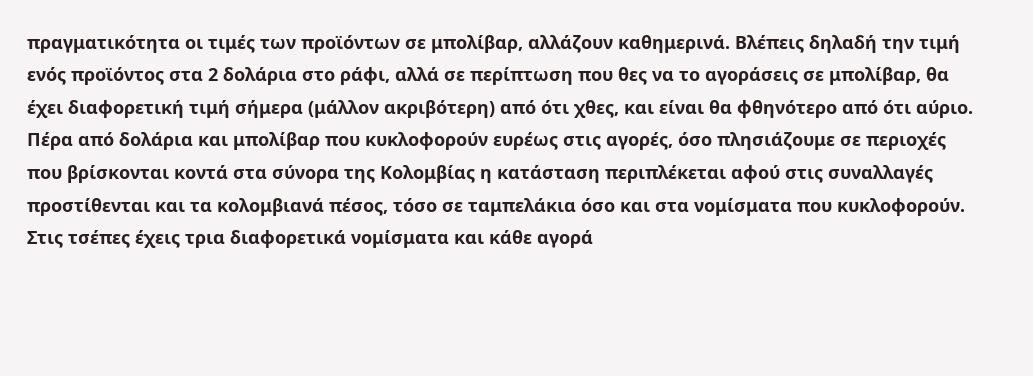πραγματικότητα οι τιμές των προϊόντων σε μπολίβαρ, αλλάζουν καθημερινά. Βλέπεις δηλαδή την τιμή ενός προϊόντος στα 2 δολάρια στο ράφι, αλλά σε περίπτωση που θες να το αγοράσεις σε μπολίβαρ, θα έχει διαφορετική τιμή σήμερα (μάλλον ακριβότερη) από ότι χθες, και είναι θα φθηνότερο από ότι αύριο.
Πέρα από δολάρια και μπολίβαρ που κυκλοφορούν ευρέως στις αγορές, όσο πλησιάζουμε σε περιοχές που βρίσκονται κοντά στα σύνορα της Κολομβίας η κατάσταση περιπλέκεται αφού στις συναλλαγές προστίθενται και τα κολομβιανά πέσος, τόσο σε ταμπελάκια όσο και στα νομίσματα που κυκλοφορούν. Στις τσέπες έχεις τρια διαφορετικά νομίσματα και κάθε αγορά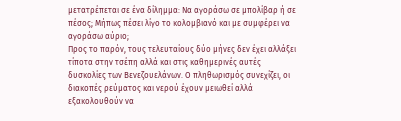μετατρέπεται σε ένα δίλημμα: Να αγοράσω σε μπολίβαρ ή σε πέσος; Μήπως πέσει λίγο το κολομβιανό και με συμφέρει να αγοράσω αύριο;
Προς το παρόν, τους τελευταίους δύο μήνες δεν έχει αλλάξει τίποτα στην τσέπη αλλά και στις καθημερινές αυτές δυσκολίες των Βενεζουελάνων. Ο πληθωρισμός συνεχίζει, οι διακοπές ρεύματος και νερού έχουν μειωθεί αλλά εξακολουθούν να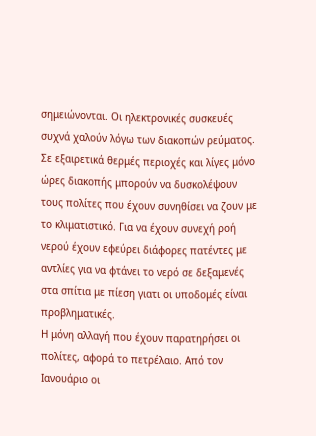σημειώνονται. Οι ηλεκτρονικές συσκευές συχνά χαλούν λόγω των διακοπών ρεύματος. Σε εξαιρετικά θερμές περιοχές και λίγες μόνο ώρες διακοπής μπορούν να δυσκολέψουν τους πολίτες που έχουν συνηθίσει να ζουν με το κλιματιστικό. Για να έχουν συνεχή ροή νερού έχουν εφεύρει διάφορες πατέντες με αντλίες για να φτάνει το νερό σε δεξαμενές στα σπίτια με πίεση γιατι οι υποδομές είναι προβληματικές.
Η μόνη αλλαγή που έχουν παρατηρήσει οι πολίτες, αφορά το πετρέλαιο. Από τον Ιανουάριο οι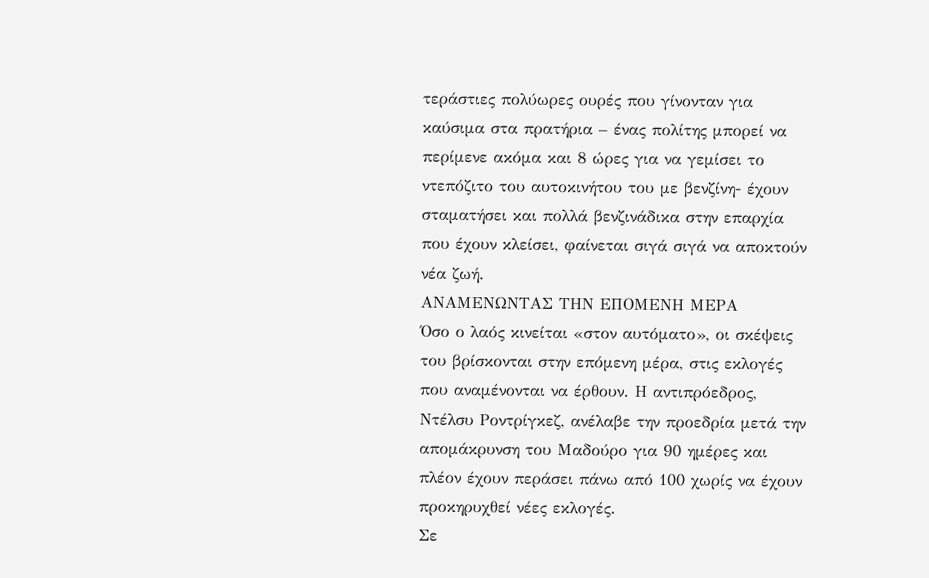τεράστιες πολύωρες ουρές που γίνονταν για καύσιμα στα πρατήρια – ένας πολίτης μπορεί να περίμενε ακόμα και 8 ώρες για να γεμίσει το ντεπόζιτο του αυτοκινήτου του με βενζίνη- έχουν σταματήσει και πολλά βενζινάδικα στην επαρχία που έχουν κλείσει, φαίνεται σιγά σιγά να αποκτούν νέα ζωή.
ΑΝΑΜΕΝΩΝΤΑΣ ΤΗΝ ΕΠΟΜΕΝΗ ΜΕΡΑ
Όσο ο λαός κινείται «στον αυτόματο», οι σκέψεις του βρίσκονται στην επόμενη μέρα, στις εκλογές που αναμένονται να έρθουν. Η αντιπρόεδρος, Ντέλσυ Ροντρίγκεζ, ανέλαβε την προεδρία μετά την απομάκρυνση του Μαδούρο για 90 ημέρες και πλέον έχουν περάσει πάνω από 100 χωρίς να έχουν προκηρυχθεί νέες εκλογές.
Σε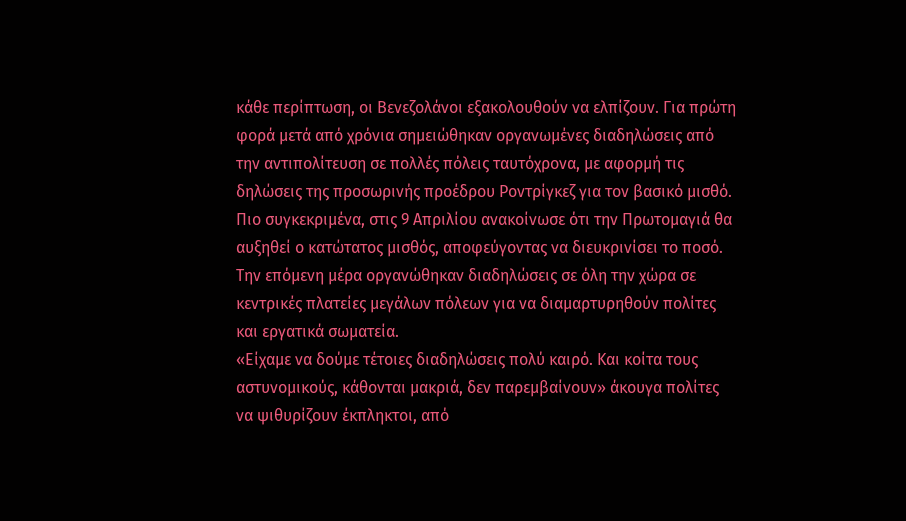κάθε περίπτωση, οι Βενεζολάνοι εξακολουθούν να ελπίζουν. Για πρώτη φορά μετά από χρόνια σημειώθηκαν οργανωμένες διαδηλώσεις από την αντιπολίτευση σε πολλές πόλεις ταυτόχρονα, με αφορμή τις δηλώσεις της προσωρινής προέδρου Ροντρίγκεζ για τον βασικό μισθό. Πιο συγκεκριμένα, στις 9 Απριλίου ανακοίνωσε ότι την Πρωτομαγιά θα αυξηθεί ο κατώτατος μισθός, αποφεύγοντας να διευκρινίσει το ποσό. Την επόμενη μέρα οργανώθηκαν διαδηλώσεις σε όλη την χώρα σε κεντρικές πλατείες μεγάλων πόλεων για να διαμαρτυρηθούν πολίτες και εργατικά σωματεία.
«Είχαμε να δούμε τέτοιες διαδηλώσεις πολύ καιρό. Και κοίτα τους αστυνομικούς, κάθονται μακριά, δεν παρεμβαίνουν» άκουγα πολίτες να ψιθυρίζουν έκπληκτοι, από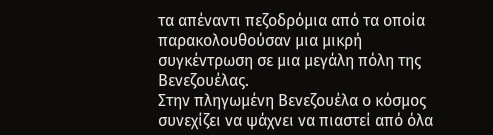τα απέναντι πεζοδρόμια από τα οποία παρακολουθούσαν μια μικρή συγκέντρωση σε μια μεγάλη πόλη της Βενεζουέλας.
Στην πληγωμένη Βενεζουέλα ο κόσμος συνεχίζει να ψάχνει να πιαστεί από όλα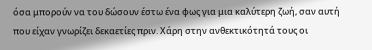όσα μπορούν να του δώσουν έστω ένα φως για μια καλύτερη ζωή, σαν αυτή που είχαν γνωρίζει δεκαετίες πριν. Χάρη στην ανθεκτικότητά τους οι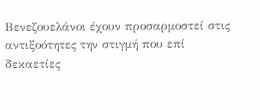Βενεζουελάνοι έχουν προσαρμοστεί στις αντιξοότητες την στιγμή που επί δεκαετίες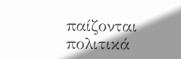παίζονται πολιτικά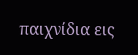παιχνίδια εις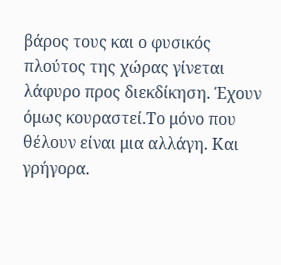βάρος τους και ο φυσικός πλούτος της χώρας γίνεται λάφυρο προς διεκδίκηση. Έχουν όμως κουραστεί.Το μόνο που θέλουν είναι μια αλλάγη. Και γρήγορα.